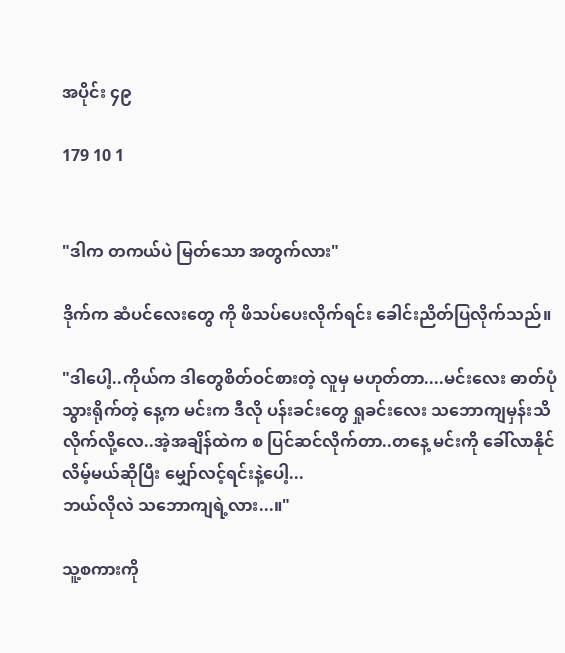အပိုင်း ၄၉

179 10 1


"ဒါက တကယ်ပဲ မြတ်သော အတွက်လား"

ဒိုက်က ဆံပင်လေးတွေ ကို ဖိသပ်ပေးလိုက်ရင်း ခေါင်းညိတ်ပြလိုက်သည်။

"ဒါပေါ့..ကိုယ်က ဒါတွေစိတ်ဝင်စားတဲ့ လူမှ မဟုတ်တာ....မင်းလေး ဓာတ်ပုံ သွားရိုက်တဲ့ နေ့က မင်းက ဒီလို ပန်းခင်းတွေ ရှုခင်းလေး သဘောကျမှန်းသိလိုက်လို့လေ..အဲ့အချိန်ထဲက စ ပြင်ဆင်လိုက်တာ..တနေ့ မင်းကို ခေါ်လာနိုင်လိမ့်မယ်ဆိုပြီး မျှော်လင့်ရင်းနဲ့ပေါ့...
ဘယ်လိုလဲ သဘောကျရဲ့လား...။"

သူ့စကားကို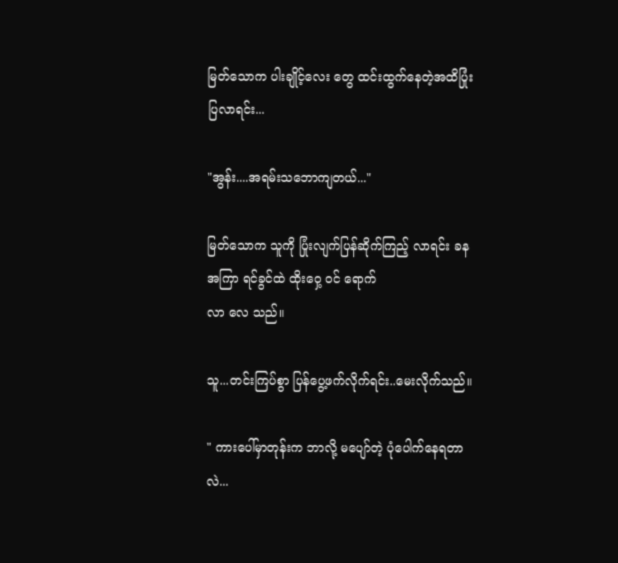မြတ်သောက ပါးချိုင့်လေး တွေ ထင်းထွက်နေတဲ့အထိပြုံးပြလာရင်း...

"အွန်း....အရမ်းသဘောကျတယ်..."

မြတ်သောက သူကို ပြုံးလျက်ပြန်ဆိုက်ကြည့် လာရင်း ခန အကြာ ရင်ခွင်ထဲ ထိုးဝှေ့ ဝင် ရောက်
လာ လေ သည်။

သူ...တင်းကြပ်စွာ ပြန်ပွေ့ဖက်လိုက်ရင်း..မေးလိုက်သည်။

" ကားပေါ်မှာတုန်းက ဘာလို့ မပျော်တဲ့ ပုံပေါက်နေရတာလဲ...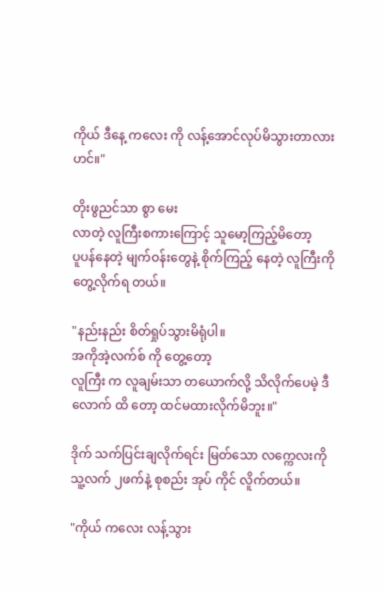ကိုယ် ဒီနေ့ ကလေး ကို လန့်အောင်လုပ်မိသွားတာလားဟင်။"

တိုးဖွညင်သာ စွာ မေး
လာတဲ့ လူကြီးစကားကြောင့် သူမော့ကြည့်မိတော့
ပူပန်နေတဲ့ မျက်ဝန်းတွေနဲ့ စိုက်ကြည့် နေတဲ့ လူကြီးကို တွေ့လိုက်ရ တယ်။

"နည်းနည်း စိတ်ရှုပ်သွားမိရုံပါ။
အကိုအဲ့လက်စ် ကို တွေ့တော့
လူကြီး က လူချမ်းသာ တယောက်လို့ သိလိုက်ပေမဲ့ ဒီလောက် ထိ တော့ ထင်မထားလိုက်မိဘူး။"

ဒိုက် သက်ပြင်းချလိုက်ရင်း မြတ်သော လက္ကေလးကို သူ့လက် ၂ဖက်နဲ့ စုစည်း အုပ် ကိုင် လိူက်တယ်။

"ကိုယ် ကလေး လန့်သွား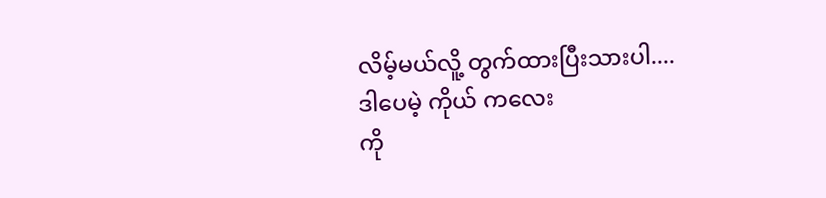လိမ့်မယ်လိူ့ တွက်ထားပြီးသားပါ....
ဒါပေမဲ့ ကိုယ် ကလေး
ကို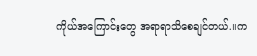ကိုယ်အကြောင်းတွေ အရာရာသိစေချင်တယ်.။က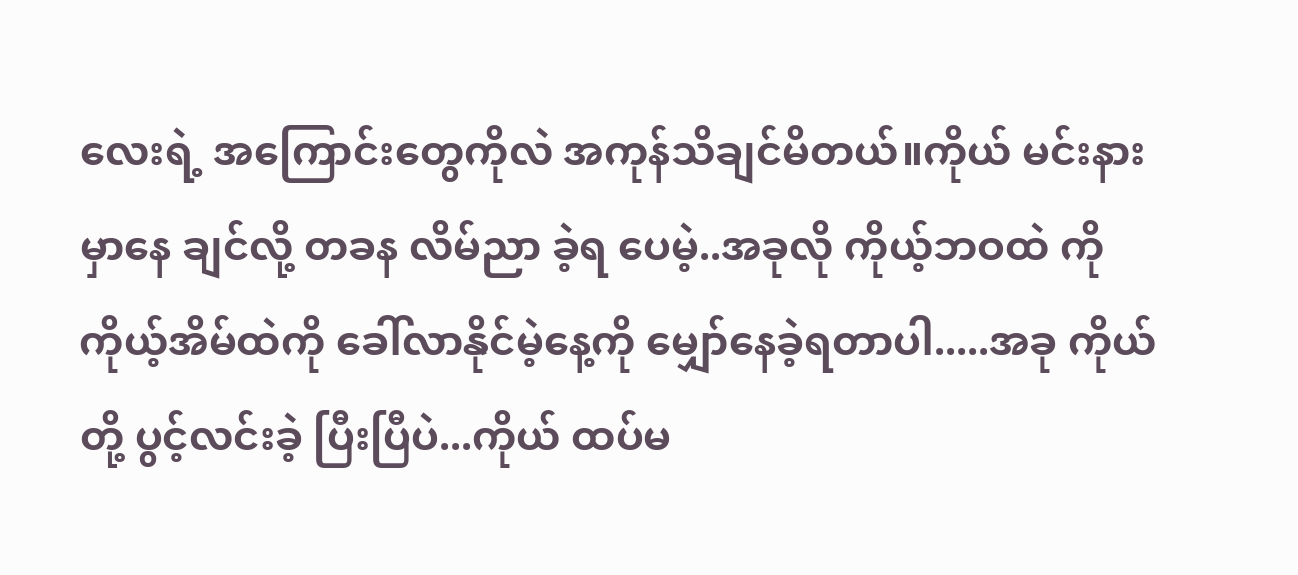လေးရဲ့ အကြောင်းတွေကိုလဲ အကုန်သိချင်မိတယ်။ကိုယ် မင်းနားမှာနေ ချင်လို့ တခန လိမ်ညာ ခဲ့ရ ပေမဲ့..အခုလို ကိုယ့်ဘဝထဲ ကို ကိုယ့်အိမ်ထဲကို ခေါ်လာနိုင်မဲ့နေ့ကို မျှော်နေခဲ့ရတာပါ.....အခု ကိုယ်တို့ ပွင့်လင်းခဲ့ ပြီးပြီပဲ...ကိုယ် ထပ်မ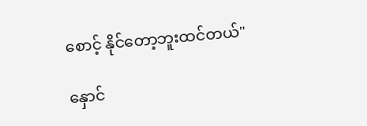စောင့် နိုင်တော့ဘူးထင်တယ်"

နှောင်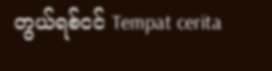တွယ်ရစ်ငင် Tempat cerita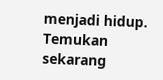menjadi hidup. Temukan sekarang